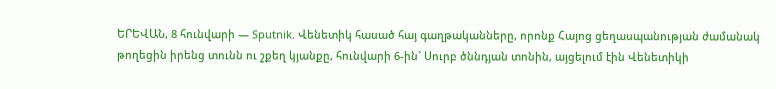ԵՐԵՎԱՆ, 8 հունվարի — Sputnik. Վենետիկ հասած հայ գաղթականները, որոնք Հայոց ցեղասպանության ժամանակ թողեցին իրենց տունն ու շքեղ կյանքը, հունվարի 6-ին` Սուրբ ծննդյան տոնին, այցելում էին Վենետիկի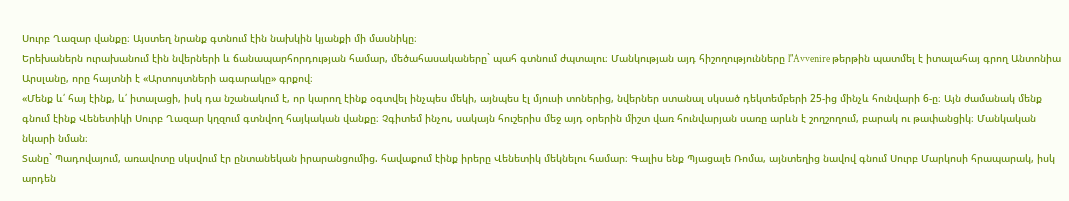Սուրբ Ղազար վանքը։ Այստեղ նրանք գտնում էին նախկին կյանքի մի մասնիկը։
Երեխաներն ուրախանում էին նվերների և ճանապարհորդության համար, մեծահասակաները` պահ գտնում ժպտալու։ Մանկության այդ հիշողությունները l"Avvenire թերթին պատմել է իտալահայ գրող Անտոնիա Արսլանը, որը հայտնի է «Արտույտների ագարակը» գրքով։
«Մենք և՛ հայ էինք, և՛ իտալացի, իսկ դա նշանակում է, որ կարող էինք օգտվել ինչպես մեկի, այնպես էլ մյուսի տոներից, նվերներ ստանալ սկսած դեկտեմբերի 25-ից մինչև հունվարի 6-ը։ Այն ժամանակ մենք գնում էինք Վենետիկի Սուրբ Ղազար կղզում գտնվող հայկական վանքը։ Չգիտեմ ինչու, սակայն հուշերիս մեջ այդ օրերին միշտ վառ հունվարյան սառը արևն է շողշողում, բարակ ու թափանցիկ։ Մանկական նկարի նման։
Տանը` Պադովայում, առավոտը սկսվում էր ընտանեկան իրարանցումից. հավաքում էինք իրերը Վենետիկ մեկնելու համար։ Գալիս ենք Պյացալե Ռոմա, այնտեղից նավով գնում Սուրբ Մարկոսի հրապարակ, իսկ արդեն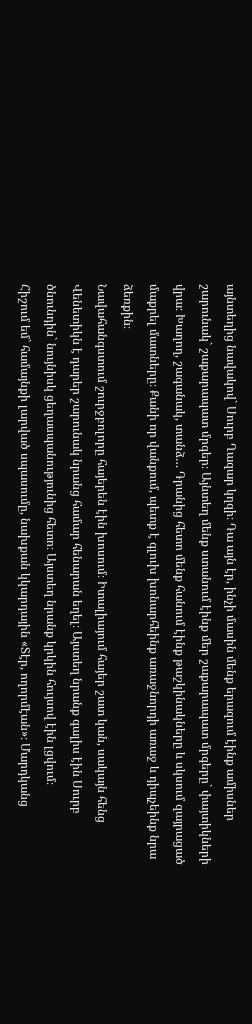այնտեղից նավակով` Սուրբ Ղազար կղզի։ Դա այն էր, ինչի մասին մենք երազում էինք ամիսներ շարունակ` շաքարապատ մրգեր։ Այնտեղ մենք ստանում էինք մեր շաքարապատ մրգերը` փայտիկների վրա։ Խաղող, շագանակ, տանձ… Դրանից հետո մենք հանում էինք թաշկինակները և սկսում զայրացած մաքրել մատները։ Քանի որ վանքում, պետք է գլուխ խոնարհեինք առաջնորդի առաջ և դիպչեինք նրա ձեռքին։
Նավահանգստում շուրջբոլորը հայերեն էին խոսում։ Իտալիայում հայեր շատ կան, սակայն հենց Վենետիկն է դարեր շարունակ նրանց համար հենարան եղել։ Այստեղ նրանք գալիս էին Սուրբ ծնունդին` նույնիսկ ցեղասպանությունից հետո։ Այստեղ նրանք կրկին հույսով էին լցվում։
Հիշում եմ` համայնքի լարված սպասումը, նախքան կկարդային «Տէր, ողորմէան»։ Մարդկանց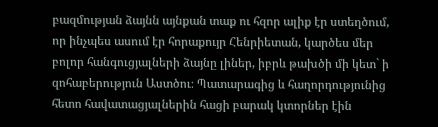բազմության ձայնն այնքան տաք ու հզոր ալիք էր ստեղծում, որ ինչպես ասում էր հորաքույր Հենրիետան, կարծես մեր բոլոր հանգուցյալների ձայնը լիներ, իբրև թախծի մի կետ` ի զոհաբերություն Աստծու։ Պատարագից և հաղորդությունից հետո հավատացյալներին հացի բարակ կտորներ էին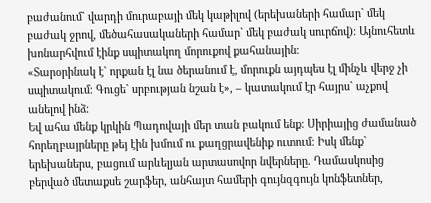բաժանում` վարդի մուրաբայի մեկ կաթիլով (երեխաների համար` մեկ բաժակ ջրով, մեծահասակաների համար` մեկ բաժակ սուրճով)։ Այնուհետև խոնարհվում էինք սպիտակող մորուքով քահանային։
«Տարօրինակ է` որքան էլ նա ծերանում է, մորուքն այդպես էլ մինչև վերջ չի սպիտակում։ Գուցե` սրբության նշան է», – կատակում էր հայրս` աչքով անելով ինձ։
Եվ ահա մենք կրկին Պադովայի մեր տան բակում ենք։ Սիրիայից ժամանած հորեղբայրները թեյ էին խմում ու քաղցրավենիք ուտում։ Իսկ մենք` երեխաներս, բացում արևելյան արտասովոր նվերները. Դամասկոսից բերված մետաքսե շարֆեր, անհայտ համերի գույնզգույն կոնֆետներ,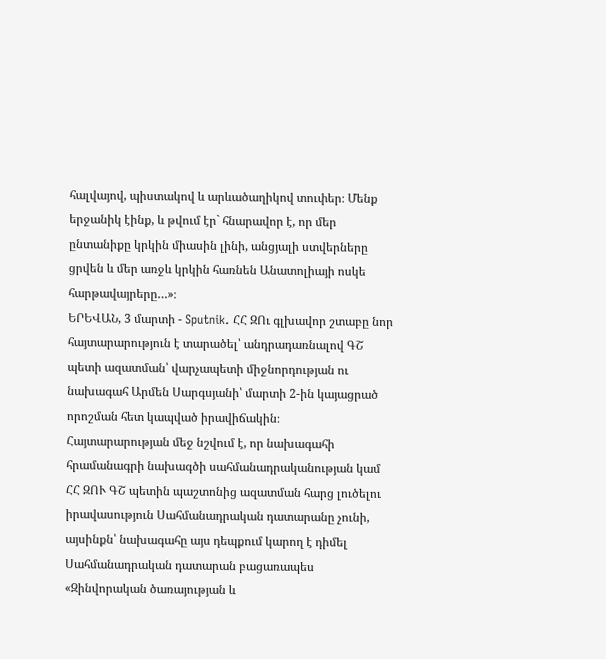հալվայով, պիստակով և արևածաղիկով տուփեր։ Մենք երջանիկ էինք, և թվում էր` հնարավոր է, որ մեր ընտանիքը կրկին միասին լինի, անցյալի ստվերները ցրվեն և մեր առջև կրկին հառնեն Անատոլիայի ոսկե հարթավայրերը…»։
ԵՐԵՎԱՆ, 3 մարտի - Sputnik. ՀՀ ԶՈւ գլխավոր շտաբը նոր հայտարարություն է տարածել՝ անդրադառնալով ԳՇ պետի ազատման՝ վարչապետի միջնորդության ու նախագահ Արմեն Սարգսյանի՝ մարտի 2-ին կայացրած որոշման հետ կապված իրավիճակին։
Հայտարարության մեջ նշվում է, որ նախագահի հրամանագրի նախագծի սահմանադրականության կամ ՀՀ ԶՈՒ ԳՇ պետին պաշտոնից ազատման հարց լուծելու իրավասություն Սահմանադրական դատարանը չունի, այսինքն՝ նախագահը այս դեպքում կարող է դիմել Սահմանադրական դատարան բացառապես «Զինվորական ծառայության և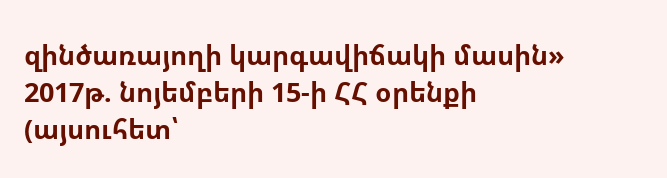զինծառայողի կարգավիճակի մասին» 2017թ. նոյեմբերի 15-ի ՀՀ օրենքի (այսուհետ՝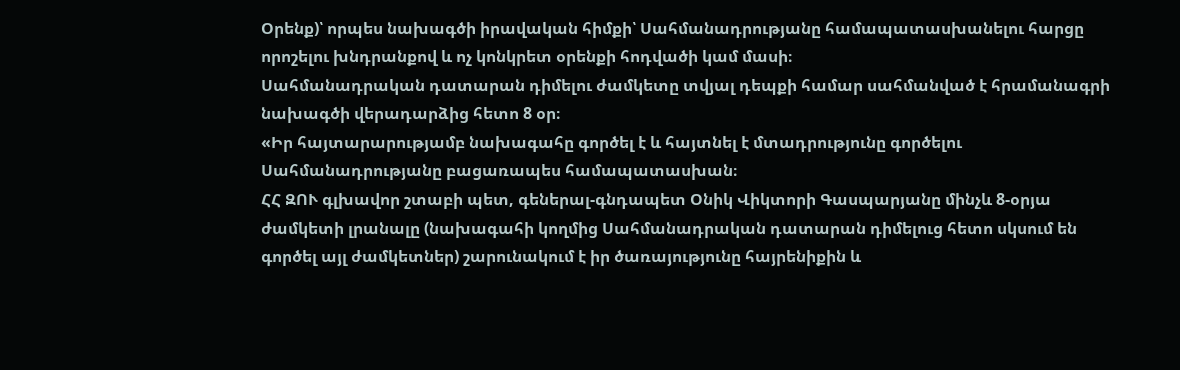Օրենք)՝ որպես նախագծի իրավական հիմքի՝ Սահմանադրությանը համապատասխանելու հարցը որոշելու խնդրանքով և ոչ կոնկրետ օրենքի հոդվածի կամ մասի։
Սահմանադրական դատարան դիմելու ժամկետը տվյալ դեպքի համար սահմանված է հրամանագրի նախագծի վերադարձից հետո 8 օր։
«Իր հայտարարությամբ նախագահը գործել է և հայտնել է մտադրությունը գործելու Սահմանադրությանը բացառապես համապատասխան։
ՀՀ ԶՈՒ գլխավոր շտաբի պետ, գեներալ-գնդապետ Օնիկ Վիկտորի Գասպարյանը մինչև 8-օրյա ժամկետի լրանալը (նախագահի կողմից Սահմանադրական դատարան դիմելուց հետո սկսում են գործել այլ ժամկետներ) շարունակում է իր ծառայությունը հայրենիքին և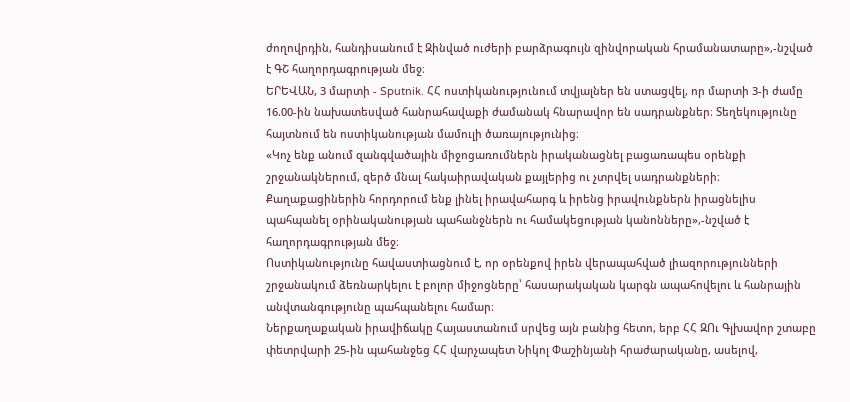ժողովրդին, հանդիսանում է Զինված ուժերի բարձրագույն զինվորական հրամանատարը»,-նշված է ԳՇ հաղորդագրության մեջ։
ԵՐԵՎԱՆ, 3 մարտի - Sputnik. ՀՀ ոստիկանությունում տվյալներ են ստացվել, որ մարտի 3-ի ժամը 16.00-ին նախատեսված հանրահավաքի ժամանակ հնարավոր են սադրանքներ։ Տեղեկությունը հայտնում են ոստիկանության մամուլի ծառայությունից։
«Կոչ ենք անում զանգվածային միջոցառումներն իրականացնել բացառապես օրենքի շրջանակներում, զերծ մնալ հակաիրավական քայլերից ու չտրվել սադրանքների։ Քաղաքացիներին հորդորում ենք լինել իրավահարգ և իրենց իրավունքներն իրացնելիս պահպանել օրինականության պահանջներն ու համակեցության կանոնները»,-նշված է հաղորդագրության մեջ։
Ոստիկանությունը հավաստիացնում է, որ օրենքով իրեն վերապահված լիազորությունների շրջանակում ձեռնարկելու է բոլոր միջոցները՝ հասարակական կարգն ապահովելու և հանրային անվտանգությունը պահպանելու համար։
Ներքաղաքական իրավիճակը Հայաստանում սրվեց այն բանից հետո, երբ ՀՀ ԶՈւ Գլխավոր շտաբը փետրվարի 25-ին պահանջեց ՀՀ վարչապետ Նիկոլ Փաշինյանի հրաժարականը, ասելով,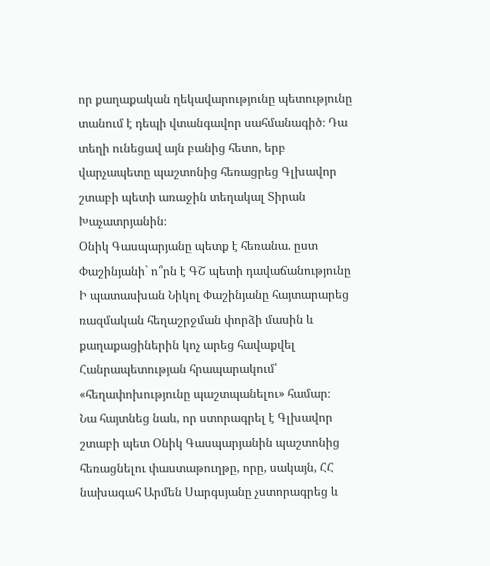որ քաղաքական ղեկավարությունը պետությունը տանում է դեպի վտանգավոր սահմանագիծ։ Դա տեղի ունեցավ այն բանից հետո, երբ վարչապետը պաշտոնից հեռացրեց Գլխավոր շտաբի պետի առաջին տեղակալ Տիրան Խաչատրյանին։
Օնիկ Գասպարյանը պետք է հեռանա. ըստ Փաշինյանի` ո՞րն է ԳՇ պետի դավաճանությունը
Ի պատասխան Նիկոլ Փաշինյանը հայտարարեց ռազմական հեղաշրջման փորձի մասին և քաղաքացիներին կոչ արեց հավաքվել Հանրապետության հրապարակում՝ «հեղափոխությունը պաշտպանելու» համար։
Նա հայտնեց նաև, որ ստորագրել է Գլխավոր շտաբի պետ Օնիկ Գասպարյանին պաշտոնից հեռացնելու փաստաթուղթը, որը, սակայն, ՀՀ նախագահ Արմեն Սարգսյանը չստորագրեց և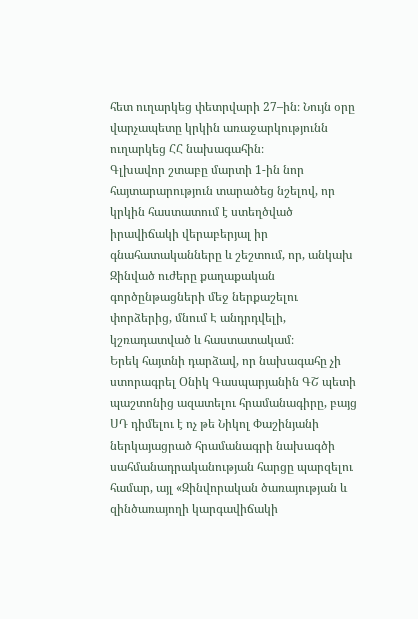հետ ուղարկեց փետրվարի 27–ին։ Նույն օրը վարչապետը կրկին առաջարկությունն ուղարկեց ՀՀ նախագահին։
Գլխավոր շտաբը մարտի 1-ին նոր հայտարարություն տարածեց նշելով, որ կրկին հաստատում է ստեղծված իրավիճակի վերաբերյալ իր գնահատականները և շեշտում, որ, անկախ Զինված ուժերը քաղաքական գործընթացների մեջ ներքաշելու փորձերից, մնում Է անդրդվելի, կշռադատված և հաստատակամ։
Երեկ հայտնի դարձավ, որ նախագահը չի ստորագրել Օնիկ Գասպարյանին ԳՇ պետի պաշտոնից ազատելու հրամանագիրը, բայց ՍԴ դիմելու է ոչ թե Նիկոլ Փաշինյանի ներկայացրած հրամանագրի նախագծի սահմանադրականության հարցը պարզելու համար, այլ «Զինվորական ծառայության և զինծառայողի կարգավիճակի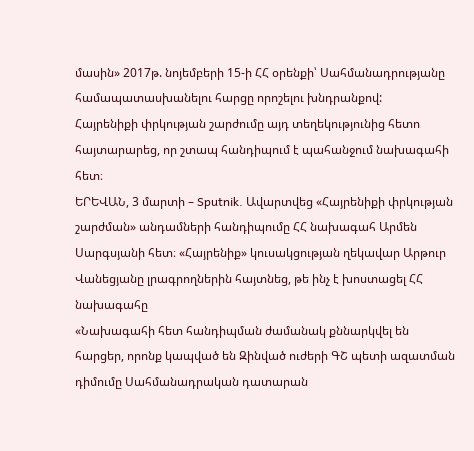մասին» 2017թ. նոյեմբերի 15-ի ՀՀ օրենքի՝ Սահմանադրությանը համապատասխանելու հարցը որոշելու խնդրանքով:
Հայրենիքի փրկության շարժումը այդ տեղեկությունից հետո հայտարարեց, որ շտապ հանդիպում է պահանջում նախագահի հետ։
ԵՐԵՎԱՆ, 3 մարտի – Sputnik. Ավարտվեց «Հայրենիքի փրկության շարժման» անդամների հանդիպումը ՀՀ նախագահ Արմեն Սարգսյանի հետ։ «Հայրենիք» կուսակցության ղեկավար Արթուր Վանեցյանը լրագրողներին հայտնեց, թե ինչ է խոստացել ՀՀ նախագահը
«Նախագահի հետ հանդիպման ժամանակ քննարկվել են հարցեր, որոնք կապված են Զինված ուժերի ԳՇ պետի ազատման դիմումը Սահմանադրական դատարան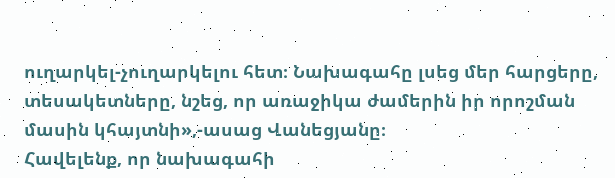ուղարկել-չուղարկելու հետ։ Նախագահը լսեց մեր հարցերը, տեսակետները, նշեց, որ առաջիկա ժամերին իր որոշման մասին կհայտնի»,-ասաց Վանեցյանը։
Հավելենք, որ նախագահի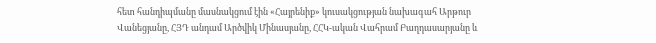հետ հանդիպմանը մասնակցում էին «Հայրենիք» կուսակցության նախագահ Արթուր Վանեցյանը, ՀՅԴ անդամ Արծվիկ Մինասյանը, ՀՀԿ-ական Վահրամ Բաղդասարյանը և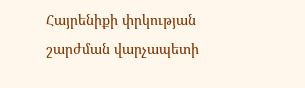Հայրենիքի փրկության շարժման վարչապետի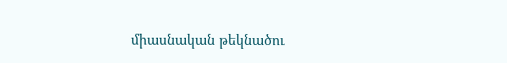միասնական թեկնածու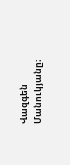Վազգեն Մանուկյանը։